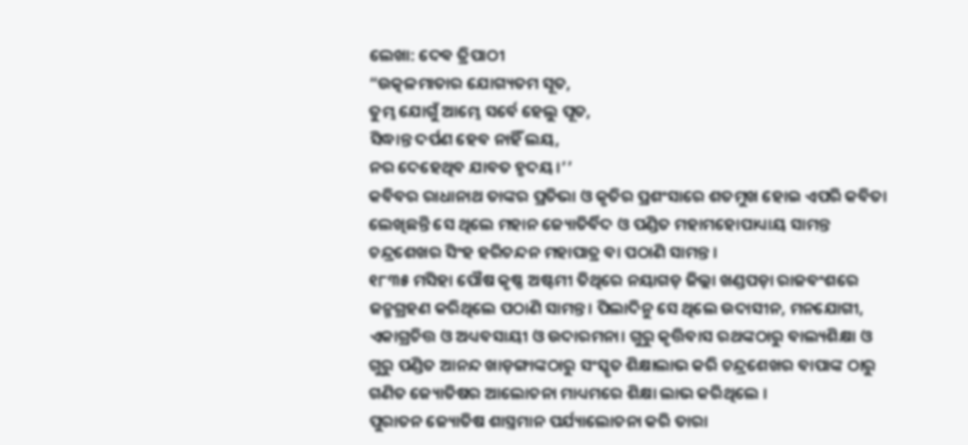ଲେଖା: ଦେଵ ତ୍ରିପାଠୀ
“ଉତ୍କଳମାତାର ଯୋଗ୍ୟତମ ସୂତ,
ତୁମ୍ଭ ଯୋଗୁଁ ଆମ୍ଭେ ସର୍ବେ ହେଲୁ ପୂତ,
ସିଦ୍ଧାନ୍ତ ଦର୍ପଣ ହେବ ନାହିଁ ଲୟ,
ନର ଦେହେଥିବ ଯାବତ ହୃଦୟ।’’
କବିବର ରାଧାନାଥ ତାଙ୍କର ପ୍ରତିଭା ଓ କୃତିର ପ୍ରଶଂସାରେ ଶତମୁଖ ହୋଇ ଏପରି କବିତା ଲେଖିଛନ୍ତି ସେ ଥିଲେ ମହାନ ଜ୍ୟୋତିର୍ବିଦ ଓ ପଣ୍ଡିତ ମହାମହୋପାଧ୍ୟାୟ ସାମନ୍ତ ଚନ୍ଦ୍ରଶେଖର ସିଂହ ହରିଚନ୍ଦନ ମହାପାତ୍ର ବା ପଠାଣି ସାମନ୍ତ ।
୧୮୩୫ ମସିହା ପୌଷ କୃଷ୍ଣ ଅଷ୍ଟମୀ ତିଥିରେ ନୟାଗଡ଼ ଜିଲ୍ଲା ଖଣ୍ଡପଡ଼ା ରାଜବଂଶରେ ଜନ୍ମଗ୍ରହଣ କରିଥିଲେ ପଠାଣି ସାମନ୍ତ। ପିଲାଦିନୁ ସେ ଥିଲେ ଉଦାସୀନ, ମନଯୋଗୀ, ଏକାଗ୍ରଚିତ୍ତ ଓ ଅଧ୍ୟବସାୟୀ ଓ ଉଦାରମନା। ଗୁରୁ କୃତ୍ତିବାସ ରଥଙ୍କଠାରୁ ବାଲ୍ୟଶିକ୍ଷା ଓ ଗୁରୁ ପଣ୍ଡିତ ଆନନ୍ଦ ଖାଡ଼ଙ୍ଗାଙ୍କଠାରୁ ସଂସ୍କୃତ ଶିକ୍ଷାଲାଭ କରି ଚନ୍ଦ୍ରଶେଖର ବାପାଙ୍କ ଠାରୁ ଗଣିତ ଜ୍ୟୋତିଷର ଆଲୋଚନା ମାଧ୍ୟମରେ ଶିକ୍ଷା ଲାଭ କରିଥିଲେ ।
ପୁରାତନ ଜ୍ୟୋତିଷ ଶାସ୍ତ୍ରମାନ ପର୍ଯ୍ୟାଲୋଚନା କରି ତାରା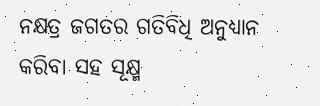ନକ୍ଷତ୍ର ଜଗତର ଗତିବିଧି ଅନୁଧ୍ୟାନ କରିବା ସହ ସୂକ୍ଷ୍ମ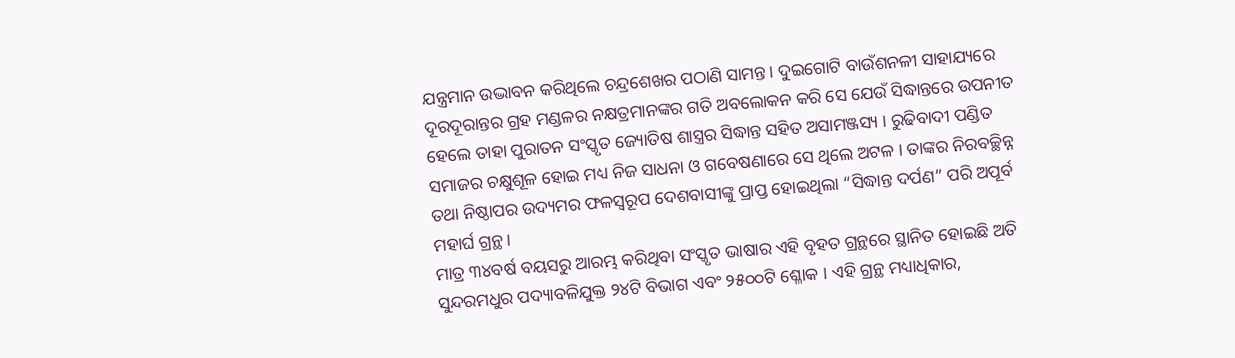ଯନ୍ତ୍ରମାନ ଉଦ୍ଭାବନ କରିଥିଲେ ଚନ୍ଦ୍ରଶେଖର ପଠାଣି ସାମନ୍ତ। ଦୁଇଗୋଟି ବାଉଁଶନଳୀ ସାହାଯ୍ୟରେ ଦୂରଦୂରାନ୍ତର ଗ୍ରହ ମଣ୍ଡଳର ନକ୍ଷତ୍ରମାନଙ୍କର ଗତି ଅବଲୋକନ କରି ସେ ଯେଉଁ ସିଦ୍ଧାନ୍ତରେ ଉପନୀତ ହେଲେ ତାହା ପୁରାତନ ସଂସ୍କୃତ ଜ୍ୟୋତିଷ ଶାସ୍ତ୍ରର ସିଦ୍ଧାନ୍ତ ସହିତ ଅସାମଞ୍ଜସ୍ୟ । ରୁଢିବାଦୀ ପଣ୍ଡିତ ସମାଜର ଚକ୍ଷୁଶୂଳ ହୋଇ ମଧ୍ୟ ନିଜ ସାଧନା ଓ ଗବେଷଣାରେ ସେ ଥିଲେ ଅଟଳ । ତାଙ୍କର ନିରବଚ୍ଛିନ୍ନ ତଥା ନିଷ୍ଠାପର ଉଦ୍ୟମର ଫଳସ୍ବରୂପ ଦେଶବାସୀଙ୍କୁ ପ୍ରାପ୍ତ ହୋଇଥିଲା “ସିଦ୍ଧାନ୍ତ ଦର୍ପଣ” ପରି ଅପୂର୍ବ ମହାର୍ଘ ଗ୍ରନ୍ଥ ।
ମାତ୍ର ୩୪ବର୍ଷ ବୟସରୁ ଆରମ୍ଭ କରିଥିବା ସଂସ୍କୃତ ଭାଷାର ଏହି ବୃହତ ଗ୍ରନ୍ଥରେ ସ୍ଥାନିତ ହୋଇଛି ଅତି ସୁନ୍ଦରମଧୁର ପଦ୍ୟାବଳିଯୁକ୍ତ ୨୪ଟି ବିଭାଗ ଏବଂ ୨୫୦୦ଟି ଶ୍ଳୋକ । ଏହି ଗ୍ରନ୍ଥ ମଧ୍ୟାଧିକାର,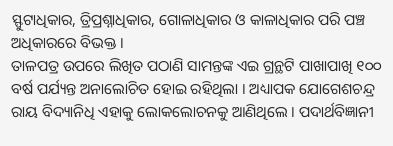ସ୍ଫୁଟାଧିକାର, ତ୍ରିପ୍ରଶ୍ନାଧିକାର, ଗୋଳାଧିକାର ଓ କାଳାଧିକାର ପରି ପଞ୍ଚ ଅଧିକାରରେ ବିଭକ୍ତ ।
ତାଳପତ୍ର ଉପରେ ଲିଖିତ ପଠାଣି ସାମନ୍ତଙ୍କ ଏଇ ଗ୍ରନ୍ଥଟି ପାଖାପାଖି ୧୦୦ ବର୍ଷ ପର୍ଯ୍ୟନ୍ତ ଅନାଲୋଚିତ ହୋଇ ରହିଥିଲା । ଅଧ୍ୟାପକ ଯୋଗେଶଚନ୍ଦ୍ର ରାୟ ବିଦ୍ୟାନିଧି ଏହାକୁ ଲୋକଲୋଚନକୁ ଆଣିଥିଲେ । ପଦାର୍ଥବିଜ୍ଞାନୀ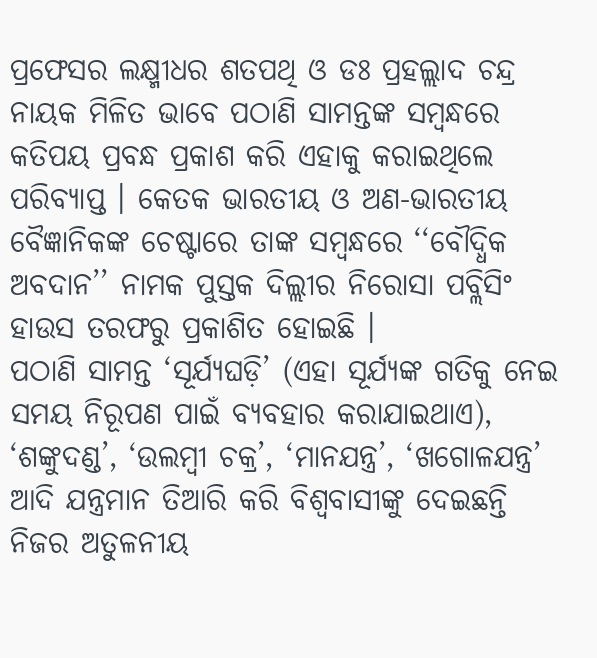ପ୍ରଫେସର ଲକ୍ଷ୍ମୀଧର ଶତପଥି ଓ ଡଃ ପ୍ରହଲ୍ଲାଦ ଚନ୍ଦ୍ର ନାୟକ ମିଳିତ ଭାବେ ପଠାଣି ସାମନ୍ତଙ୍କ ସମ୍ବନ୍ଧରେ କତିପୟ ପ୍ରବନ୍ଧ ପ୍ରକାଶ କରି ଏହାକୁ କରାଇଥିଲେ ପରିବ୍ୟାପ୍ତ । କେତକ ଭାରତୀୟ ଓ ଅଣ-ଭାରତୀୟ ବୈଜ୍ଞାନିକଙ୍କ ଚେଷ୍ଟାରେ ତାଙ୍କ ସମ୍ବନ୍ଧରେ ‘‘ବୌଦ୍ଧିକ ଅବଦାନ’’ ନାମକ ପୁସ୍ତକ ଦିଲ୍ଲୀର ନିରୋସା ପବ୍ଲିସିଂ ହାଉସ ତରଫରୁ ପ୍ରକାଶିତ ହୋଇଛି ।
ପଠାଣି ସାମନ୍ତ ‘ସୂର୍ଯ୍ୟଘଡ଼ି’ (ଏହା ସୂର୍ଯ୍ୟଙ୍କ ଗତିକୁ ନେଇ ସମୟ ନିରୂପଣ ପାଇଁ ବ୍ୟବହାର କରାଯାଇଥାଏ), ‘ଶଙ୍କୁଦଣ୍ଡ’, ‘ଉଲମ୍ବୀ ଚକ୍ର’, ‘ମାନଯନ୍ତ୍ର’, ‘ଖଗୋଳଯନ୍ତ୍ର’ ଆଦି ଯନ୍ତ୍ରମାନ ତିଆରି କରି ବିଶ୍ୱବାସୀଙ୍କୁ ଦେଇଛନ୍ତି ନିଜର ଅତୁଳନୀୟ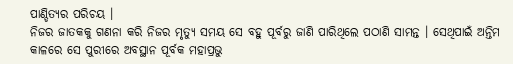ପାଣ୍ଡିତ୍ୟର ପରିଚୟ ।
ନିଜର ଜାତକକୁ ଗଣନା କରି ନିଜର ମୃତ୍ୟୁ ସମୟ ସେ ବହୁ ପୂର୍ବରୁ ଜାଣି ପାରିଥିଲେ ପଠାଣି ସାମନ୍ତ । ସେଥିପାଇଁ ଅନ୍ତିମ କାଳରେ ସେ ପୁରୀରେ ଅବସ୍ଥାନ ପୂର୍ବକ ମହାପ୍ରଭୁ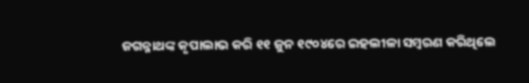ଜଗନ୍ନାଥଙ୍କ କୃପାଲାଭ କରି ୧୧ ଜୁନ ୧୯୦୪ରେ ଇହଲୀଳା ସମ୍ବରଣ କରିଥିଲେ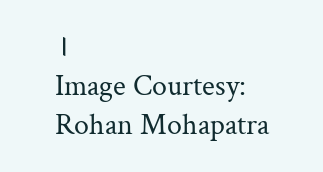।
Image Courtesy: Rohan Mohapatra